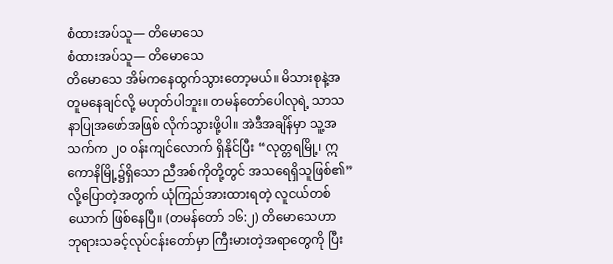စံထားအပ်သူ— တိမောသေ
စံထားအပ်သူ— တိမောသေ
တိမောသေ အိမ်ကနေထွက်သွားတော့မယ်။ မိသားစုနဲ့အတူမနေချင်လို့ မဟုတ်ပါဘူး။ တမန်တော်ပေါလုရဲ့ သာသနာပြုအဖော်အဖြစ် လိုက်သွားဖို့ပါ။ အဲဒီအချိန်မှာ သူ့အသက်က ၂၀ ၀န်းကျင်လောက် ရှိနိုင်ပြီး “လုတ္တရမြို့၊ ဣကောနိမြို့၌ရှိသော ညီအစ်ကိုတို့တွင် အသရေရှိသူဖြစ်၏” လို့ပြောတဲ့အတွက် ယုံကြည်အားထားရတဲ့ လူငယ်တစ်ယောက် ဖြစ်နေပြီ။ (တမန်တော် ၁၆:၂) တိမောသေဟာ ဘုရားသခင့်လုပ်ငန်းတော်မှာ ကြီးမားတဲ့အရာတွေကို ပြီး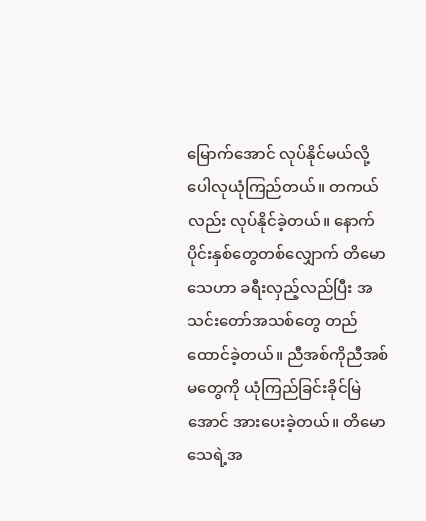မြောက်အောင် လုပ်နိုင်မယ်လို့ ပေါလုယုံကြည်တယ်။ တကယ်လည်း လုပ်နိုင်ခဲ့တယ်။ နောက်ပိုင်းနှစ်တွေတစ်လျှောက် တိမောသေဟာ ခရီးလှည့်လည်ပြီး အသင်းတော်အသစ်တွေ တည်ထောင်ခဲ့တယ်။ ညီအစ်ကိုညီအစ်မတွေကို ယုံကြည်ခြင်းခိုင်မြဲအောင် အားပေးခဲ့တယ်။ တိမောသေရဲ့အ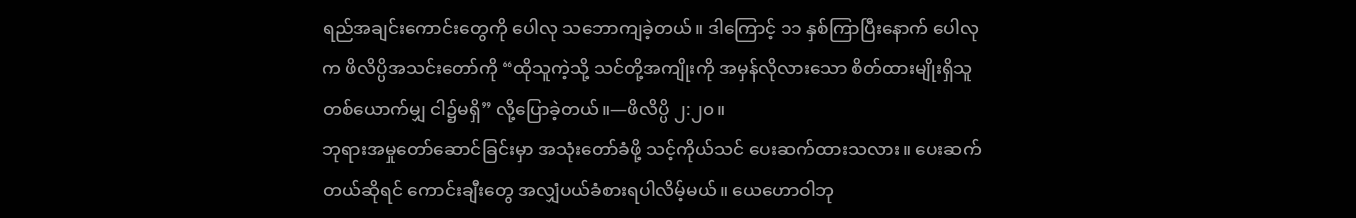ရည်အချင်းကောင်းတွေကို ပေါလု သဘောကျခဲ့တယ်။ ဒါကြောင့် ၁၁ နှစ်ကြာပြီးနောက် ပေါလုက ဖိလိပ္ပိအသင်းတော်ကို “ထိုသူကဲ့သို့ သင်တို့အကျိုးကို အမှန်လိုလားသော စိတ်ထားမျိုးရှိသူ တစ်ယောက်မျှ ငါ၌မရှိ” လို့ပြောခဲ့တယ်။—ဖိလိပ္ပိ ၂:၂၀။
ဘုရားအမှုတော်ဆောင်ခြင်းမှာ အသုံးတော်ခံဖို့ သင့်ကိုယ်သင် ပေးဆက်ထားသလား။ ပေးဆက်တယ်ဆိုရင် ကောင်းချီးတွေ အလျှံပယ်ခံစားရပါလိမ့်မယ်။ ယေဟောဝါဘု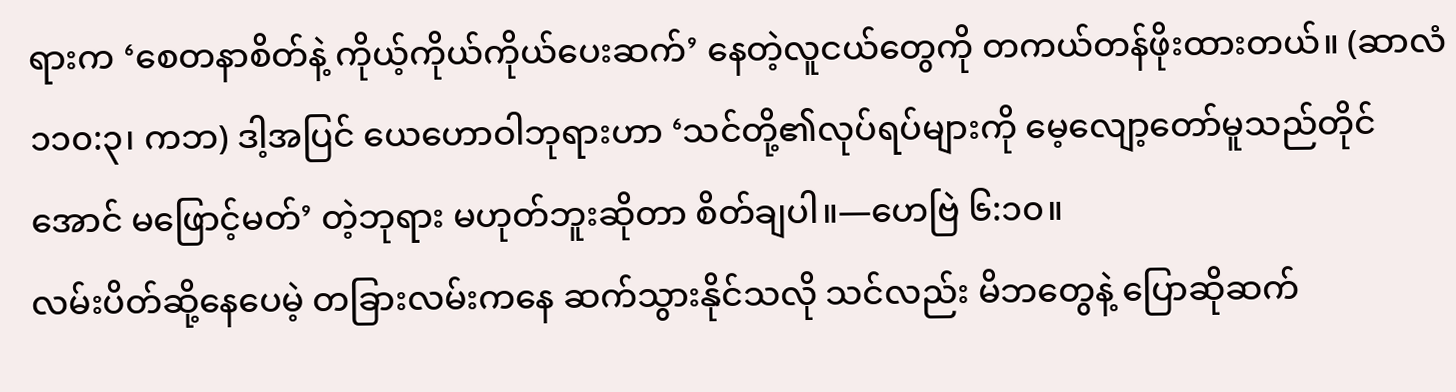ရားက ‘စေတနာစိတ်နဲ့ ကိုယ့်ကိုယ်ကိုယ်ပေးဆက်’ နေတဲ့လူငယ်တွေကို တကယ်တန်ဖိုးထားတယ်။ (ဆာလံ ၁၁၀:၃၊ ကဘ) ဒါ့အပြင် ယေဟောဝါဘုရားဟာ ‘သင်တို့၏လုပ်ရပ်များကို မေ့လျော့တော်မူသည်တိုင်အောင် မဖြောင့်မတ်’ တဲ့ဘုရား မဟုတ်ဘူးဆိုတာ စိတ်ချပါ။—ဟေဗြဲ ၆:၁၀။
လမ်းပိတ်ဆို့နေပေမဲ့ တခြားလမ်းကနေ ဆက်သွားနိုင်သလို သင်လည်း မိဘတွေနဲ့ ပြောဆိုဆက်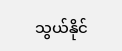သွယ်နိုင်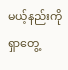မယ့်နည်းကို ရှာတွေ့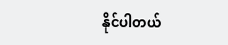နိုင်ပါတယ်